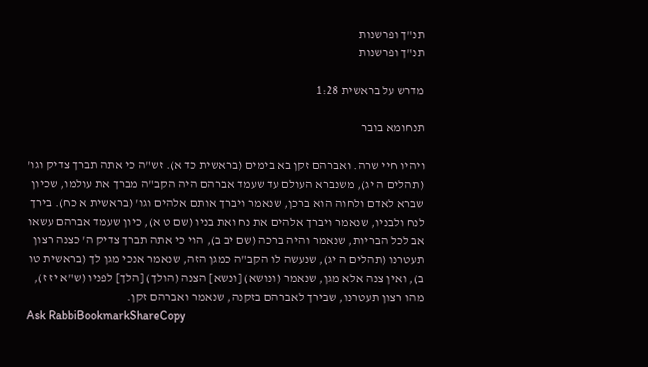תנ"ך ופרשנות
תנ"ך ופרשנות

מדרש על בראשית 1:28

תנחומא בובר

ויהיו חיי שרה. ואברהם זקן בא בימים (בראשית כד א). זש"ה כי אתה תברך צדיק וגו' (תהלים ה יג), משנברא העולם עד שעמד אברהם היה הקב"ה מברך את עולמו, שכיון שברא לאדם ולחוה הוא ברכן, שנאמר ויברך אותם אלהים וגו' (בראשית א כח). בירך לנח ולבניו, שנאמר ויברך אלהים את נח ואת בניו (שם ט א), כיון שעמד אברהם עשאו אב לכל הבריות, שנאמר והיה ברכה (שם יב ב), הוי כי אתה תברך צדיק ה' כצנה רצון תעטרנו (תהלים ה יג), שנעשה לו הקב"ה כמגן הזה, שנאמר אנכי מגן לך (בראשית טו ב), ואין צנה אלא מגן, שנאמר (ונושא) [ונשא] הצנה (הולך) [הלך] לפניו (ש"א יז ז), מהו רצון תעטרנו, שבירך לאברהם בזקנה, שנאמר ואברהם זקן.
Ask RabbiBookmarkShareCopy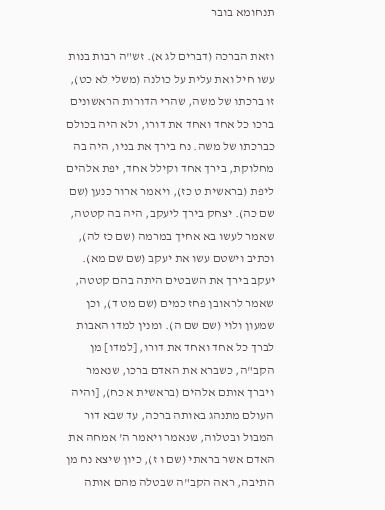תנחומא בובר

וזאת הברכה (דברים לג א). זש"ה רבות בנות עשו חיל ואת עלית על כולנה (משלי לא כט), זו ברכתו של משה, שהרי הדורות הראשונים ברכו כל אחד ואחד את דורו, ולא היה בכולם כברכתו של משה. נח בירך את בניו, היה בה מחלוקת, בירך אחד וקילל אחד, יפת אלהים ליפת (בראשית ט כז), ויאמר ארור כנען (שם שם כה). יצחק בירך ליעקב, היה בה קטטה, שאמר לעשו בא אחיך במרמה (שם כז לה), וכתיב וישטם עשו את יעקב (שם שם מא). יעקב בירך את השבטים היתה בהם קטטה, שאמר לראובן פחז כמים (שם מט ד), וכן שמעון ולוי (שם שם ה). ומנין למדו האבות לברך כל אחד ואחד את דורו, [למדו] מן הקב"ה, כשברא את האדם ברכו, שנאמר ויברך אותם אלהים (בראשית א כח), [והיה העולם מתנהג באותה ברכה, עד שבא דור המבול ובטלוה, שנאמר ויאמר ה' אמחה את האדם אשר בראתי (שם ו ז), כיון שיצא נח מן התיבה, ראה הקב"ה שבטלה מהם אותה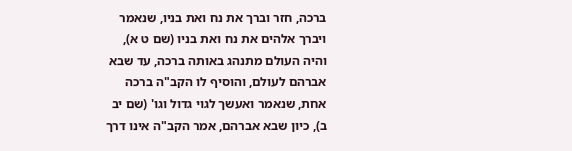ברכה, חזר וברך את נח ואת בניו, שנאמר ויברך אלהים את נח ואת בניו (שם ט א), והיה העולם מתנהג באותה ברכה, עד שבא אברהם לעולם, והוסיף לו הקב"ה ברכה אחת, שנאמר ואעשך לגוי גדול וגו' (שם יב ב), כיון שבא אברהם, אמר הקב"ה אינו דרך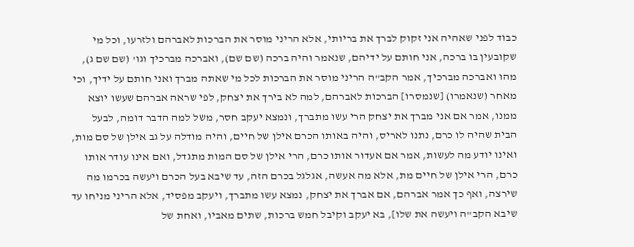כבוד לפני שאהיה אני זקוק לברך את בריותי, אלא הריני מוסר את הברכות לאברהם ולזרעו, וכל מי שקובעין בו ברכה, אני חותם על ידיהם, שנאמר והיה ברכה (שם שם), ואברכה מברכיך וגו' (שם שם ג), מהו ואברכה מברכיך, אמר הקב"ה הריני מוסר את הברכות לכל מי שאתה מברך ואני חותם על ידיך, וכי מאחר (שנאמרו) [שנמסרו] הברכות לאברהם, למה לא בירך את יצחק, לפי שראה אברהם שעשו יוצא ממנו, אמר אם אני מברך את יצחק הרי עשו מתברך, ונמצא יעקב חסר, משל למה הדבר דומה, לבעל הבית שהיה לו כרם, נתנו לאריס, והיה באותו הכרם אילן של חיים, והיה מודלה על גב אילן של סם מות, ואינו יודע מה לעשות, אמר אם אעדור אותו כרם, הרי אילן של סם המות מתגדל, ואם אינו עודר אותו כרם, הרי אילן של חיים מת, אלא מה אעשה, אגלגל בכרם הזה, עד שיבא בעל הכרם ויעשה בכרמו מה שירצה, ואף כך אמר אברהם, אם אברך את יצחק, נמצא עשו מתברך, ויעקב מפסיד, אלא הריני מניחו עד שיבא הקב"ה ויעשה את שלו], בא יעקב וקיבל חמש ברכות, שתים מאביו, ואחת של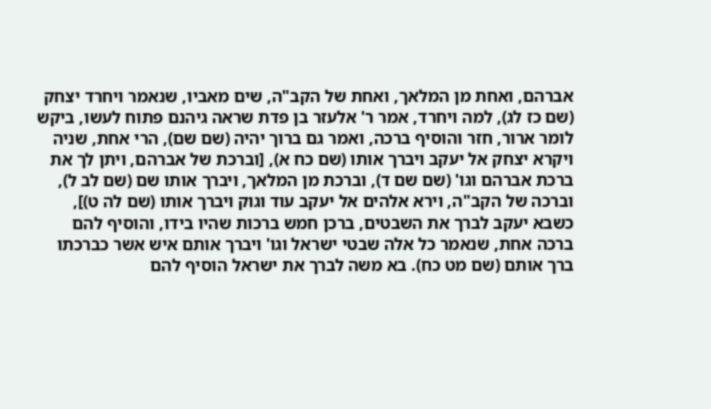אברהם, ואחת מן המלאך, ואחת של הקב"ה, שים מאביו, שנאמר ויחרד יצחק (שם כז לג), למה ויחרד, אמר ר' אלעזר בן פדת שראה גיהנם פתוח לעשו, ביקש לומר ארור, חזר והוסיף ברכה, ואמר גם ברוך יהיה (שם שם), הרי אחת, שניה ויקרא יצחק אל יעקב ויברך אותו (שם כח א), [וברכת של אברהם, ויתן לך את ברכת אברהם וגו' (שם שם ד), וברכת מן המלאך, ויברך אותו שם (שם לב ל), וברכה של הקב"ה, וירא אלהים אל יעקב עוד וגוק ויברך אותו (שם לה ט)], כשבא יעקב לברך את השבטים, ברכן חמש ברכות שהיו בידו, והוסיף להם ברכה אחת, שנאמר כל אלה שבטי ישראל וגו' ויברך אותם איש אשר כברכתו ברך אותם (שם מט כח). בא משה לברך את ישראל הוסיף להם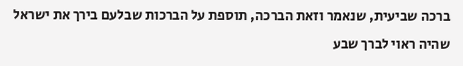ברכה שביעית, שנאמר וזאת הברכה, תוספת על הברכות שבלעם בירך את ישראל שהיה ראוי לברך שבע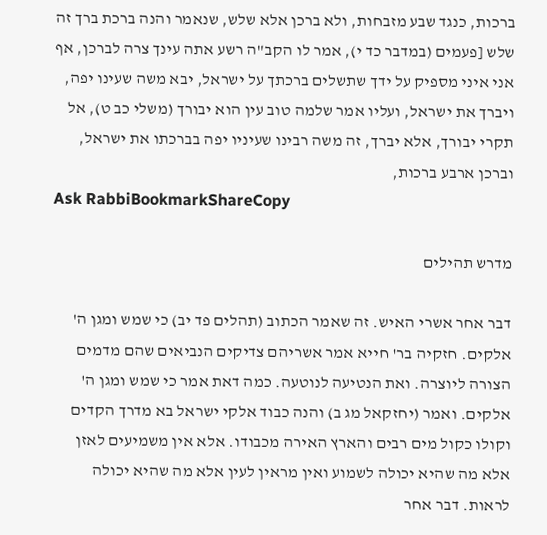ברכות, כנגד שבע מזבחות, ולא ברכן אלא שלש, שנאמר והנה ברכת ברך זה שלש [פעמים (במדבר כד י), אמר לו הקב"ה רשע אתה עינך צרה לברכן, אף אני איני מספיק על ידך שתשלים ברכתך על ישראל, יבא משה שעינו יפה, ויברך את ישראל, ועליו אמר שלמה טוב עין הוא יבורך (משלי כב ט), אל תקרי יבורך, אלא יברך, זה משה רבינו שעיניו יפה בברכתו את ישראל, וברכן ארבע ברכות,
Ask RabbiBookmarkShareCopy

מדרש תהילים

דבר אחר אשרי האיש. זה שאמר הכתוב (תהלים פד יב) כי שמש ומגן ה' אלקים. חזקיה בר' חייא אמר אשריהם צדיקים הנביאים שהם מדמים הצורה ליוצרה. ואת הנטיעה לנוטעה. כמה דאת אמר כי שמש ומגן ה' אלקים. ואמר (יחזקאל מג ב) והנה כבוד אלקי ישראל בא מדרך הקדים וקולו כקול מים רבים והארץ האירה מכבודו. אלא אין משמיעים לאזן אלא מה שהיא יכולה לשמוע ואין מראין לעין אלא מה שהיא יכולה לראות. דבר אחר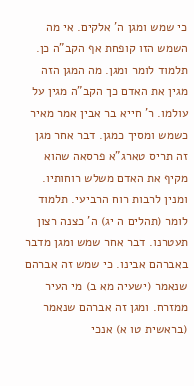כי שמש ומגן ה' אלקים. אי מה השמש הזו קופחת אף הקב"ה כן. תלמוד לומר ומגן. מה המגן הזה מגין את האדם כך הקב"ה מגין על עולמו. ר' חייא בר אבין אמר מאיר כשמש ומסיך כמגן. דבר אחר מגן זה תריס טארג"א פרסאה שהוא מקיף את האדם משלש רוחותיו. ומנין לרבות רוח הרביעי. תלמוד לומר (תהלים ה יג) ה' כצנה רצון תעטרנו. דבר אחר שמש ומגן מדבר באברהם אבינו. כי שמש זה אברהם שנאמר (ישעיה מא ב) מי העיר ממזרח. ומגן זה אברהם שנאמר (בראשית טו א) אנכי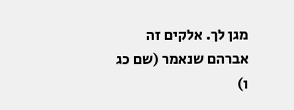מגן לך. אלקים זה אברהם שנאמר (שם כג ו)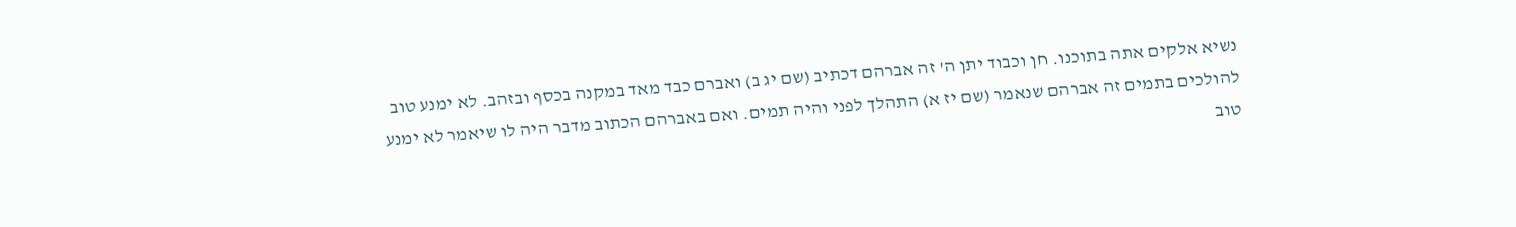נשיא אלקים אתה בתוכנו. חן וכבוד יתן ה' זה אברהם דכתיב (שם יג ב) ואברם כבד מאד במקנה בכסף ובזהב. לא ימנע טוב להולכים בתמים זה אברהם שנאמר (שם יז א) התהלך לפני והיה תמים. ואם באברהם הכתוב מדבר היה לו שיאמר לא ימנע טוב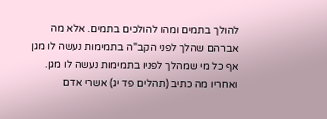להולך בתמים ומהו להולכים בתמים. אלא מה אברהם שהלך לפני הקב"ה בתמימות נעשה לו מגן אף כל מי שמהלך לפניו בתמימות נעשה לו מגן. ואחריו מה כתיב (תהלים פד יג) אשרי אדם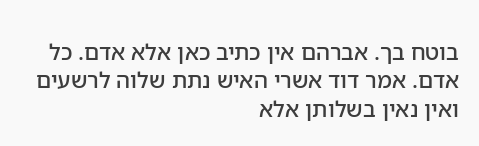בוטח בך. אברהם אין כתיב כאן אלא אדם. כל אדם. אמר דוד אשרי האיש נתת שלוה לרשעים ואין נאין בשלותן אלא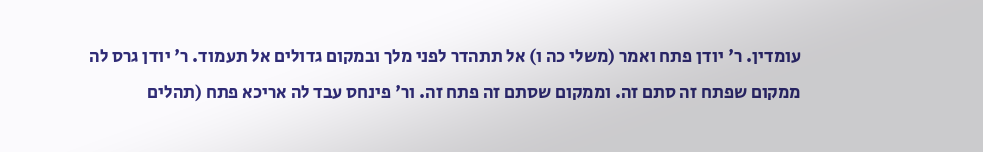עומדין. ר' יודן פתח ואמר (משלי כה ו) אל תתהדר לפני מלך ובמקום גדולים אל תעמוד. ר' יודן גרס לה ממקום שפתח זה סתם זה. וממקום שסתם זה פתח זה. ור' פינחס עבד לה אריכא פתח (תהלים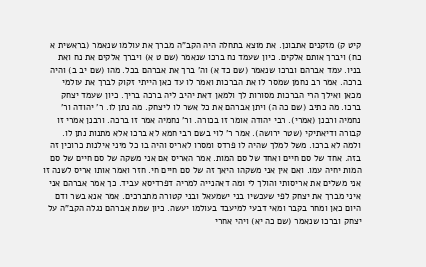קיט ק) מזקנים אתבונן. את מוצא בתחלה היה הקב"ה מברך את עולמו שנאמר (בראשית א כח) ויברך אותם אלקים. כיון שעמד נח ברכו שנאמר (שם ט א) ויברך אלקים את נח ואת בניו. עמד אברהם וברכו שנאמר (שם כד א) וה' ברך את אברהם בכל. מהו (שם יב ב) והיה ברכה. אמר רב נחמן שמסר לו את הברכות ואמר לו עד כאן הייתי זקוק לברך את עולמי מכאן ואילך הרי הברכות מסורות לך ולמאן דאת יהיב ליה ברכה בריך. כיון שעמד יצחק ברכו. מה כתיב (שם כה ה) ויתן אברהם את כל אשר לו ליצחק. מה נתן לו. ר' יהודה ור' נחמיה ורבנן (אמרי). רבי יהודה אומר זו בכורה. ור' נחמיה אמר זו ברכה. ורבנן אמרי זו קבורה ודיאתיקי (שטר ירושה). אמר ר' לוי בשם רבי חמא לא ברכו אלא מתנות נתן לו. ולמה לא ברכו. משל למלך שהיה לו פרדס ומסרו לאריס והיה בו כל מיני אילנות כרוכין זה בזה. אחד של סם חיים ואחד של סם המות. אמר האריס אם אני משקה של סם חיים של סם המות יחיה עמו. ואם אין אני משקהו היאך זה של סם חיים חי. חזר ואמר אותו אריס לשנה זו אני משלים את אריסותי והולך לי ומה דאהנייה למריה דפרדיסא עביד. כך אמר אברהם אני איני מברך את יצחק לפי שעכשיו בני ישמעאל ובני קטורה מתברכים. אמר אנא בשר ודם היום כאן ומחר בקבר ומאי דבעי למיעבד בעולמו יעשה. כיון שמת אברהם נגלה הקב"ה על יצחק וברכו שנאמר (שם כה יא) ויהי אחרי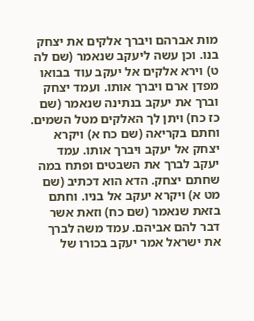מות אברהם ויברך אלקים את יצחק בנו. וכן עשה ליעקב שנאמר (שם לה ט) וירא אלקים אל יעקב עוד בבואו מפדן ארם ויברך אותו. ועמד יצחק וברך את יעקב בנתינה שנאמר (שם כז כח) ויתן לך האלקים מטל השמים. וחתם בקריאה (שם כח א) ויקרא יצחק אל יעקב ויברך אותו. עמד יעקב לברך את השבטים ופתח במה שחתם יצחק. הדא הוא דכתיב (שם מט א) ויקרא יעקב אל בניו. וחתם בזאת שנאמר (שם כח) וזאת אשר דבר להם אביהם. עמד משה לברך את ישראל אמר יעקב בכורו של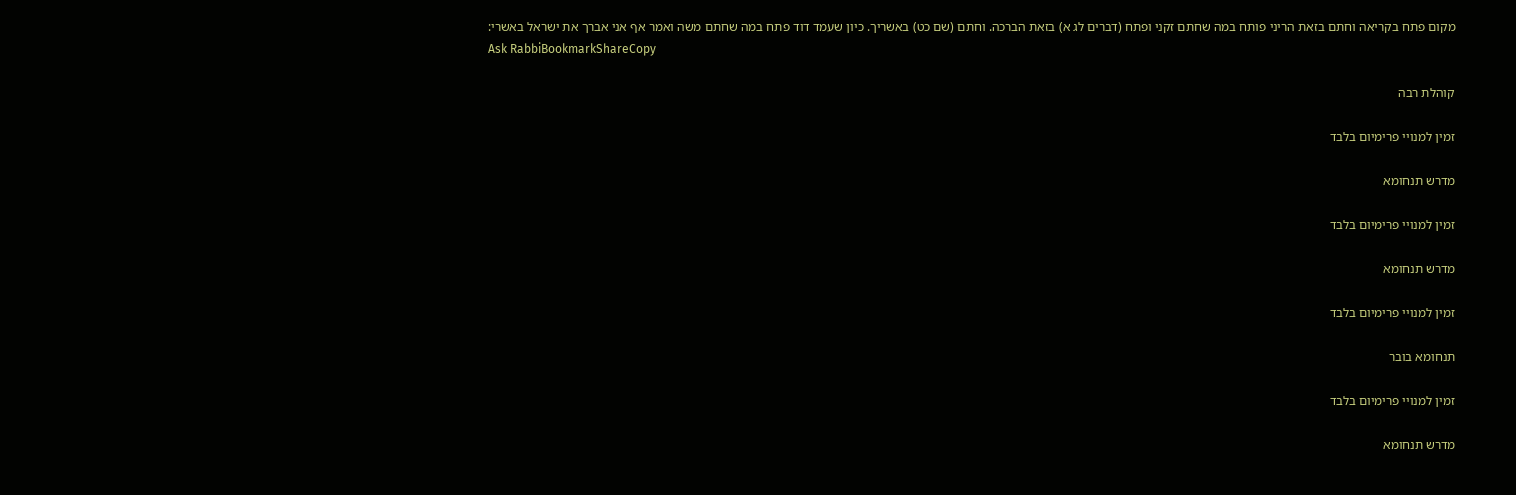מקום פתח בקריאה וחתם בזאת הריני פותח במה שחתם זקני ופתח (דברים לג א) בזאת הברכה. וחתם (שם כט) באשריך. כיון שעמד דוד פתח במה שחתם משה ואמר אף אני אברך את ישראל באשרי:
Ask RabbiBookmarkShareCopy

קוהלת רבה

זמין למנויי פרימיום בלבד

מדרש תנחומא

זמין למנויי פרימיום בלבד

מדרש תנחומא

זמין למנויי פרימיום בלבד

תנחומא בובר

זמין למנויי פרימיום בלבד

מדרש תנחומא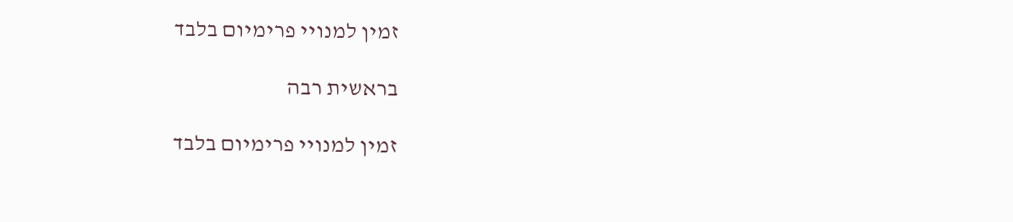זמין למנויי פרימיום בלבד

בראשית רבה

זמין למנויי פרימיום בלבד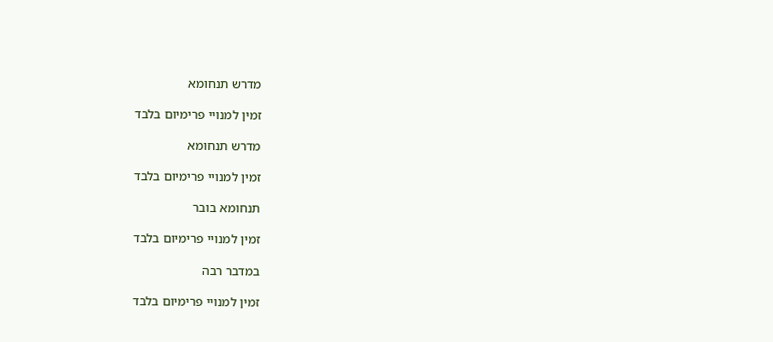מדרש תנחומא

זמין למנויי פרימיום בלבד

מדרש תנחומא

זמין למנויי פרימיום בלבד

תנחומא בובר

זמין למנויי פרימיום בלבד

במדבר רבה

זמין למנויי פרימיום בלבד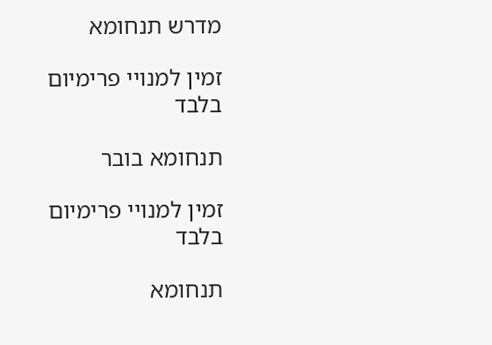מדרש תנחומא

זמין למנויי פרימיום בלבד

תנחומא בובר

זמין למנויי פרימיום בלבד

תנחומא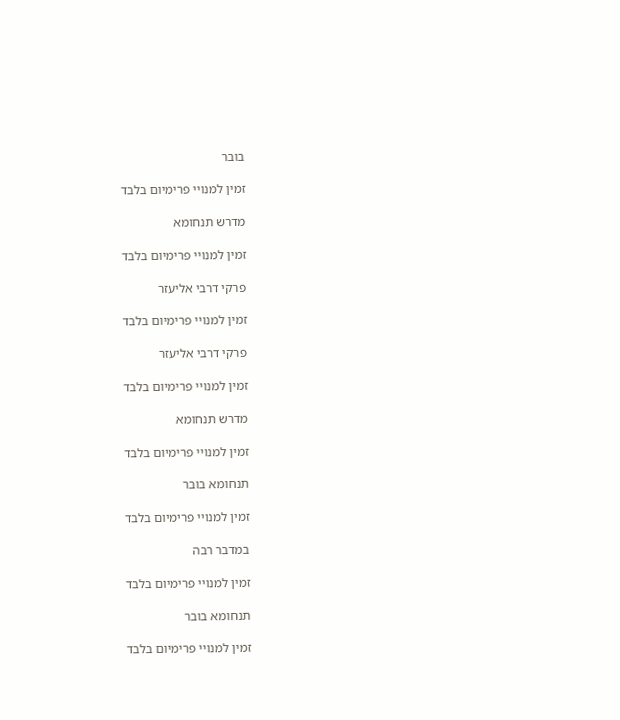בובר

זמין למנויי פרימיום בלבד

מדרש תנחומא

זמין למנויי פרימיום בלבד

פרקי דרבי אליעזר

זמין למנויי פרימיום בלבד

פרקי דרבי אליעזר

זמין למנויי פרימיום בלבד

מדרש תנחומא

זמין למנויי פרימיום בלבד

תנחומא בובר

זמין למנויי פרימיום בלבד

במדבר רבה

זמין למנויי פרימיום בלבד

תנחומא בובר

זמין למנויי פרימיום בלבד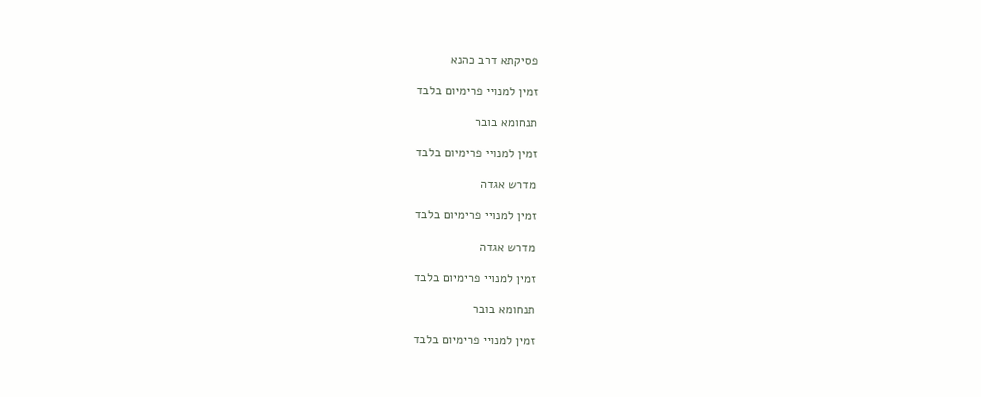פסיקתא דרב כהנא

זמין למנויי פרימיום בלבד

תנחומא בובר

זמין למנויי פרימיום בלבד

מדרש אגדה

זמין למנויי פרימיום בלבד

מדרש אגדה

זמין למנויי פרימיום בלבד

תנחומא בובר

זמין למנויי פרימיום בלבד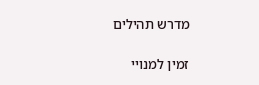מדרש תהילים

זמין למנויי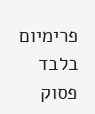פרימיום בלבד
פסוק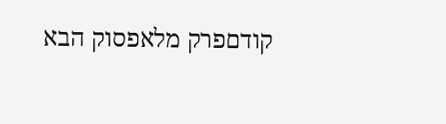קודםפרק מלאפסוק הבא